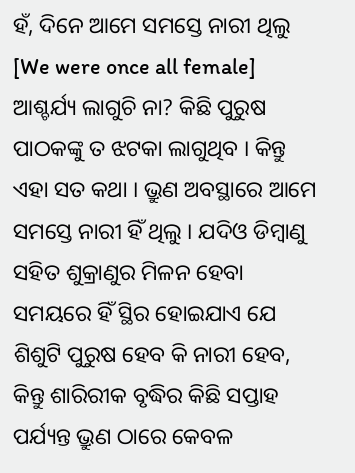ହଁ, ଦିନେ ଆମେ ସମସ୍ତେ ନାରୀ ଥିଲୁ [We were once all female]
ଆଶ୍ଚର୍ଯ୍ୟ ଲାଗୁଚି ନା? କିଛି ପୁରୁଷ ପାଠକଙ୍କୁ ତ ଝଟକା ଲାଗୁଥିବ । କିନ୍ତୁ ଏହା ସତ କଥା । ଭ୍ରୁଣ ଅବସ୍ଥାରେ ଆମେ ସମସ୍ତେ ନାରୀ ହିଁ ଥିଲୁ । ଯଦିଓ ଡିମ୍ବାଣୁ ସହିତ ଶୁକ୍ରାଣୁର ମିଳନ ହେବା ସମୟରେ ହିଁ ସ୍ଥିର ହୋଇଯାଏ ଯେ ଶିଶୁଟି ପୁରୁଷ ହେବ କି ନାରୀ ହେବ, କିନ୍ତୁ ଶାରିରୀକ ବୃଦ୍ଧିର କିଛି ସପ୍ତାହ ପର୍ଯ୍ୟନ୍ତ ଭ୍ରୁଣ ଠାରେ କେବଳ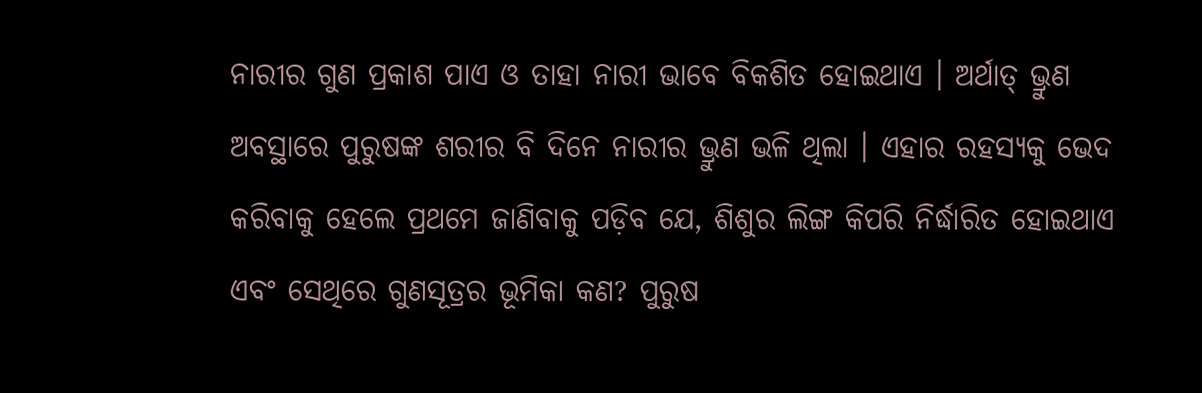ନାରୀର ଗୁଣ ପ୍ରକାଶ ପାଏ ଓ ତାହା ନାରୀ ଭାବେ ବିକଶିତ ହୋଇଥାଏ । ଅର୍ଥାତ୍ ଭ୍ରୁଣ ଅବସ୍ଥାରେ ପୁରୁଷଙ୍କ ଶରୀର ବି ଦିନେ ନାରୀର ଭ୍ରୁଣ ଭଳି ଥିଲା । ଏହାର ରହସ୍ୟକୁ ଭେଦ କରିବାକୁ ହେଲେ ପ୍ରଥମେ ଜାଣିବାକୁ ପଡ଼ିବ ଯେ, ଶିଶୁର ଲିଙ୍ଗ କିପରି ନିର୍ଦ୍ଧାରିତ ହୋଇଥାଏ ଏବଂ ସେଥିରେ ଗୁଣସୂତ୍ରର ଭୂମିକା କଣ? ପୁରୁଷ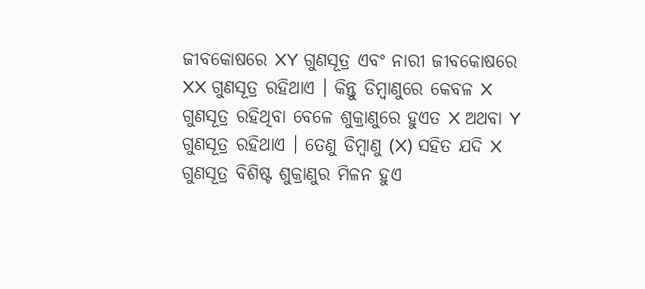ଜୀବକୋଷରେ XY ଗୁଣସୂତ୍ର ଏବଂ ନାରୀ ଜୀବକୋଷରେ XX ଗୁଣସୂତ୍ର ରହିଥାଏ । କିନ୍ତୁ ଡିମ୍ବାଣୁରେ କେବଳ X ଗୁଣସୂତ୍ର ରହିଥିବା ବେଳେ ଶୁକ୍ରାଣୁରେ ହୁଏତ X ଅଥବା Y ଗୁଣସୂତ୍ର ରହିଥାଏ । ତେଣୁ ଡିମ୍ବାଣୁ (X) ସହିତ ଯଦି X ଗୁଣସୂତ୍ର ବିଶିଷ୍ଟ ଶୁକ୍ରାଣୁର ମିଳନ ହୁଏ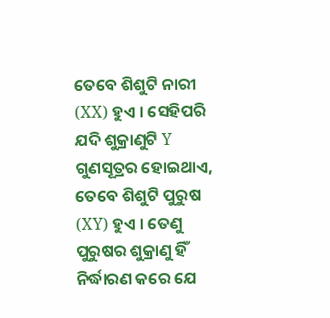ତେବେ ଶିଶୁଟି ନାରୀ (XX) ହୁଏ । ସେହିପରି ଯଦି ଶୁକ୍ରାଣୁଟି Y ଗୁଣସୂତ୍ରର ହୋଇଥାଏ, ତେବେ ଶିଶୁଟି ପୁରୁଷ (XY) ହୁଏ । ତେଣୁ ପୁରୁଷର ଶୁକ୍ରାଣୁ ହିଁ ନିର୍ଦ୍ଧାରଣ କରେ ଯେ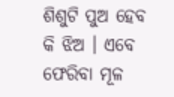ଶିଶୁଟି ପୁଅ ହେବ କି ଝିଅ । ଏବେ ଫେରିବା ମୂଳ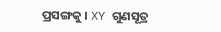ପ୍ରସଙ୍ଗକୁ । XY ଗୁଣସୂତ୍ର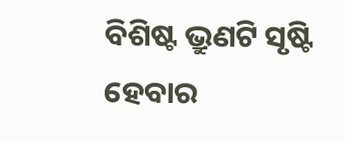ବିଶିଷ୍ଟ ଭ୍ରୁଣଟି ସୃଷ୍ଟି ହେବାର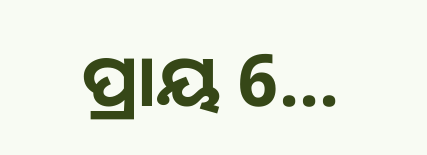ପ୍ରାୟ 6...